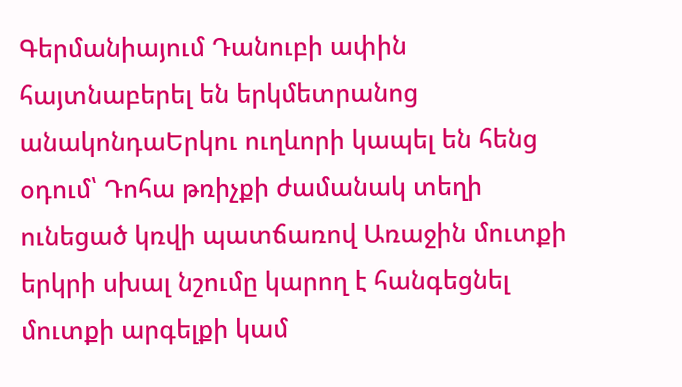Գերմանիայում Դանուբի ափին հայտնաբերել են երկմետրանոց անակոնդաԵրկու ուղևորի կապել են հենց օդում՝ Դոհա թռիչքի ժամանակ տեղի ունեցած կռվի պատճառով Առաջին մուտքի երկրի սխալ նշումը կարող է հանգեցնել մուտքի արգելքի կամ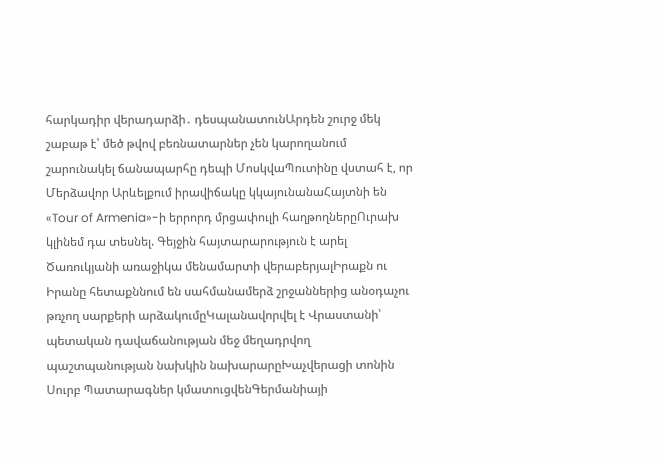հարկադիր վերադարձի․ դեսպանատունԱրդեն շուրջ մեկ շաբաթ է՝ մեծ թվով բեռնատարներ չեն կարողանում շարունակել ճանապարհը դեպի ՄոսկվաՊուտինը վստահ է, որ Մերձավոր Արևելքում իրավիճակը կկայունանաՀայտնի են «Tour of Armenia»-ի երրորդ մրցափուլի հաղթողներըՈւրախ կլինեմ դա տեսնել. Գեյջին հայտարարություն է արել Ծառուկյանի առաջիկա մենամարտի վերաբերյալԻրաքն ու Իրանը հետաքննում են սահմանամերձ շրջաններից անօդաչու թռչող սարքերի արձակումըԿալանավորվել է Վրաստանի՝ պետական դավաճանության մեջ մեղադրվող պաշտպանության նախկին նախարարըԽաչվերացի տոնին Սուրբ Պատարագներ կմատուցվենԳերմանիայի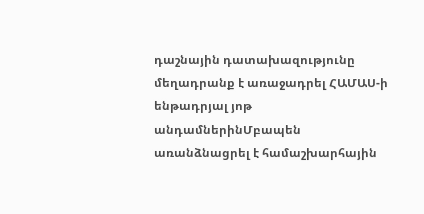դաշնային դատախազությունը մեղադրանք է առաջադրել ՀԱՄԱՍ-ի ենթադրյալ յոթ անդամներինՄբապեն առանձնացրել է համաշխարհային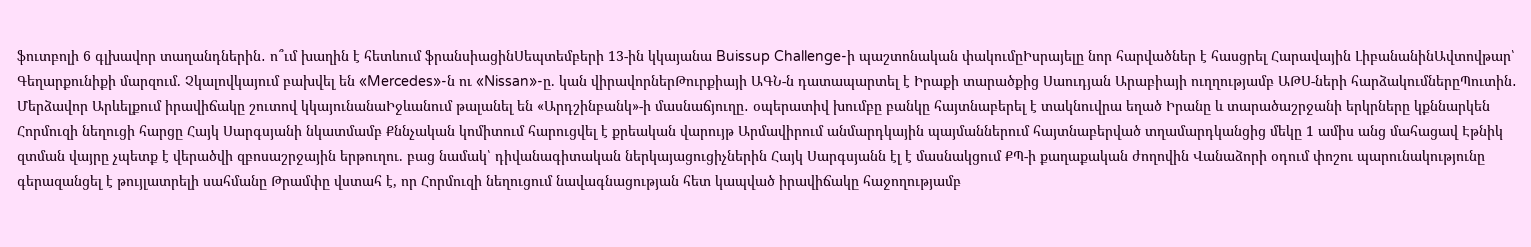ֆուտբոլի 6 գլխավոր տաղանդներին․ ո՞ւմ խաղին է հետևում ֆրանսիացինՍեպտեմբերի 13-ին կկայանա Buissup Challenge-ի պաշտոնական փակումըԻսրայելը նոր հարվածներ է հասցրել Հարավային ԼիբանանինԱվտովթար՝ Գեղարքունիքի մարզում. Չկալովկայում բախվել են «Mercedes»-ն ու «Nissan»-ը. կան վիրավորներԹուրքիայի ԱԳՆ-ն դատապարտել է Իրաքի տարածքից Սաուդյան Արաբիայի ուղղությամբ ԱԹՍ-ների հարձակումներըՊուտին․ Մերձավոր Արևելքում իրավիճակը շուտով կկայունանաԻջևանում թալանել են «Արդշինբանկ»-ի մասնաճյուղը․ օպերատիվ խումբը բանկը հայտնաբերել է տակնուվրա եղած Իրանը և տարածաշրջանի երկրները կքննարկեն Հորմուզի նեղուցի հարցը Հայկ Սարգսյանի նկատմամբ Քննչական կոմիտում հարուցվել է քրեական վարույթ Արմավիրում անմարդկային պայմաններում հայտնաբերված տղամարդկանցից մեկը 1 ամիս անց մահացավ Էթնիկ զտման վայրը չպետք է վերածվի զբոսաշրջային երթուղու. բաց նամակ՝ դիվանագիտական ներկայացուցիչներին Հայկ Սարգսյանն էլ է մասնակցում ՔՊ-ի քաղաքական ժողովին Վանաձորի օդում փոշու պարունակությունը գերազանցել է թույլատրելի սահմանը Թրամփը վստահ է, որ Հորմուզի նեղուցում նավագնացության հետ կապված իրավիճակը հաջողությամբ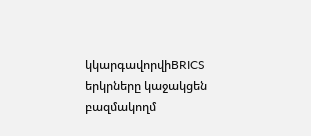կկարգավորվիBRICS երկրները կաջակցեն բազմակողմ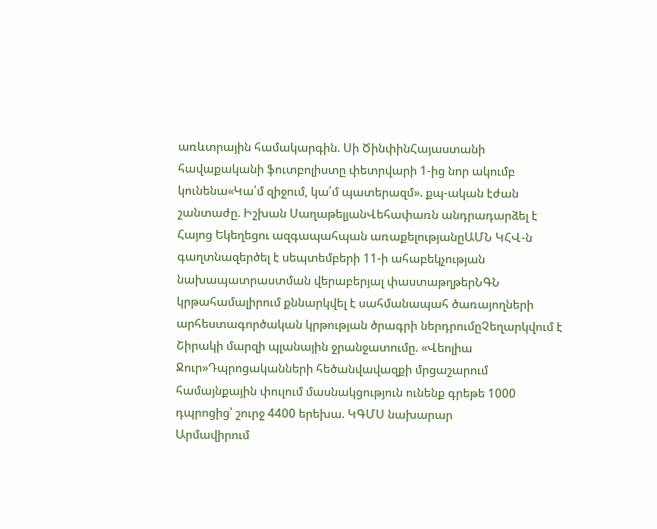առևտրային համակարգին. Սի ԾինփինՀայաստանի հավաքականի ֆուտբոլիստը փետրվարի 1-ից նոր ակումբ կունենա«Կա՛մ զիջում, կա՛մ պատերազմ». քպ-ական էժան շանտաժը. Իշխան ՍաղաթելյանՎեհափառն անդրադարձել է Հայոց Եկեղեցու ազգապահպան առաքելությանըԱՄՆ ԿՀՎ-ն գաղտնազերծել է սեպտեմբերի 11-ի ահաբեկչության նախապատրաստման վերաբերյալ փաստաթղթերՆԳՆ կրթահամալիրում քննարկվել է սահմանապահ ծառայողների արհեստագործական կրթության ծրագրի ներդրումըՉեղարկվում է Շիրակի մարզի պլանային ջրանջատումը. «Վեոլիա Ջուր»Դպրոցականների հեծանվավազքի մրցաշարում համայնքային փուլում մասնակցություն ունենք գրեթե 1000 դպրոցից՝ շուրջ 4400 երեխա. ԿԳՄՍ նախարար
Արմավիրում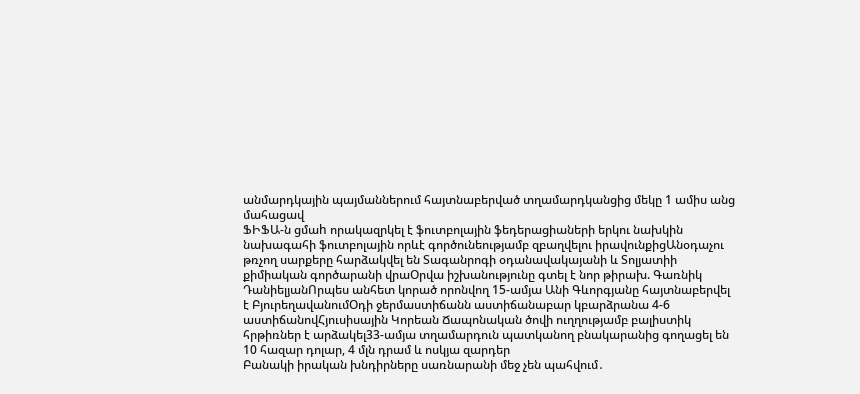անմարդկային պայմաններում հայտնաբերված տղամարդկանցից մեկը 1 ամիս անց մահացավ
ՖԻՖԱ-ն ցմաh որակազրկել է ֆուտբոլային ֆեդերացիաների երկու նախկին նախագահի ֆուտբոլային որևէ գործունեությամբ զբաղվելու իրավունքիցԱնօդաչու թռչող սարքերը հարձակվել են Տագանրոգի օդանավակայանի և Տոլյատիի քիմիական գործարանի վրաՕրվա իշխանությունը գտել է նոր թիրախ. Գառնիկ ԴանիելյանՈրպես անհետ կորած որոնվող 15-ամյա Անի Գևորգյանը հայտնաբերվել է ԲյուրեղավանումՕդի ջերմաստիճանն աստիճանաբար կբարձրանա 4-6 աստիճանովՀյուսիսային Կորեան Ճապոնական ծովի ուղղությամբ բալիստիկ հրթիռներ է արձակել33-ամյա տղամարդուն պատկանող բնակարանից գողացել են 10 հազար դոլար, 4 մլն դրամ և ոսկյա զարդեր
Բանակի իրական խնդիրները սառնարանի մեջ չեն պահվում․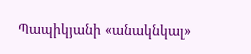Պապիկյանի «անակնկալ»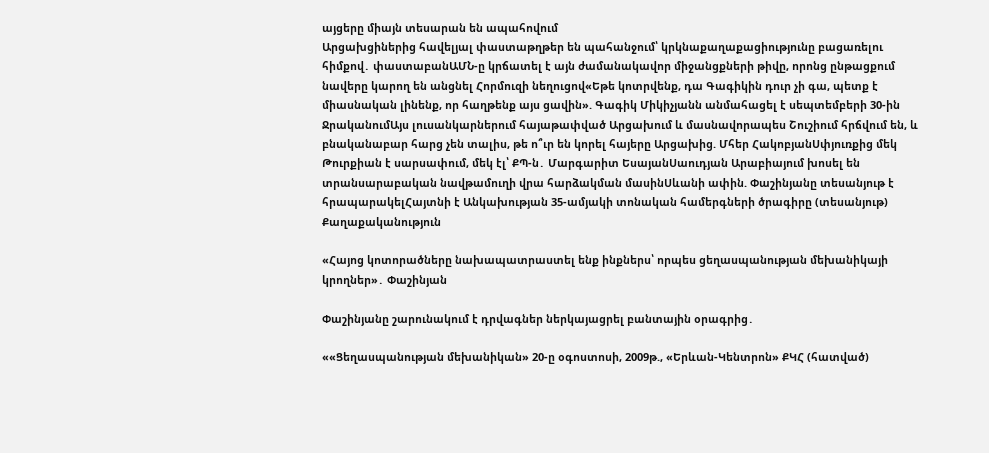այցերը միայն տեսարան են ապահովում
Արցախցիներից հավելյալ փաստաթղթեր են պահանջում՝ կրկնաքաղաքացիությունը բացառելու հիմքով․ փաստաբանԱՄՆ-ը կրճատել է այն ժամանակավոր միջանցքների թիվը, որոնց ընթացքում նավերը կարող են անցնել Հորմուզի նեղուցով«Եթե կոտրվենք, դա Գագիկին դուր չի գա, պետք է միասնական լինենք, որ հաղթենք այս ցավին». Գագիկ Միկիչյանն անմահացել է սեպտեմբերի 30-ին ՋրականումԱյս լուսանկարներում հայաթափված Արցախում և մասնավորապես Շուշիում հրճվում են, և բնականաբար հարց չեն տալիս, թե ո՞ւր են կորել հայերը Արցախից. Մհեր ՀակոբյանՍփյուռքից մեկ Թուրքիան է սարսափում, մեկ էլ՝ ՔՊ-ն․ Մարգարիտ ԵսայանՍաուդյան Արաբիայում խոսել են տրանսարաբական նավթամուղի վրա հարձակման մասինՍևանի ափին. Փաշինյանը տեսանյութ է հրապարակելՀայտնի է Անկախության 35-ամյակի տոնական համերգների ծրագիրը (տեսանյութ)
Քաղաքականություն

«Հայոց կոտորածները նախապատրաստել ենք ինքներս՝ որպես ցեղասպանության մեխանիկայի կրողներ»․ Փաշինյան

Փաշինյանը շարունակում է դրվագներ ներկայացրել բանտային օրագրից․

««Ցեղասպանության մեխանիկան» 20-ը օգոստոսի, 2009թ., «Երևան-Կենտրոն» ՔԿՀ (հատված)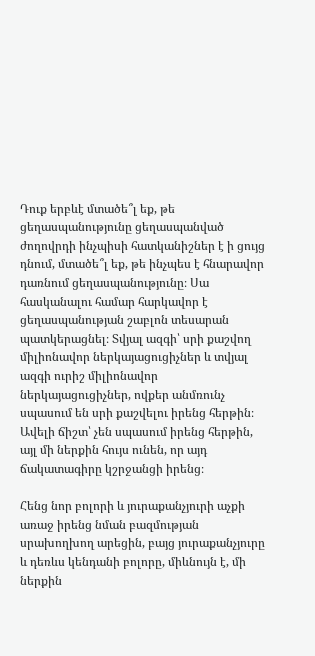Դուք երբևէ մտածե՞լ եք, թե ցեղասպանությունը ցեղասպանված ժողովրդի ինչպիսի հատկանիշներ է ի ցույց դնում, մտածե՞լ եք, թե ինչպես է հնարավոր դառնում ցեղասպանությունը։ Սա հասկանալու համար հարկավոր է ցեղասպանության շաբլոն տեսարան պատկերացնել։ Տվյալ ազգի՝ սրի քաշվող միլիոնավոր ներկայացուցիչներ և տվյալ ազգի ուրիշ միլիոնավոր ներկայացուցիչներ, ովքեր անմռունչ սպասում են սրի քաշվելու իրենց հերթին։ Ավելի ճիշտ՝ չեն սպասում իրենց հերթին, այլ մի ներքին հույս ունեն, որ այդ ճակատագիրը կշրջանցի իրենց։

Հենց նոր բոլորի և յուրաքանչյուրի աչքի առաջ իրենց նման բազմության սրախողխող արեցին, բայց յուրաքանչյուրը և դեռևս կենդանի բոլորը, միևնույն է, մի ներքին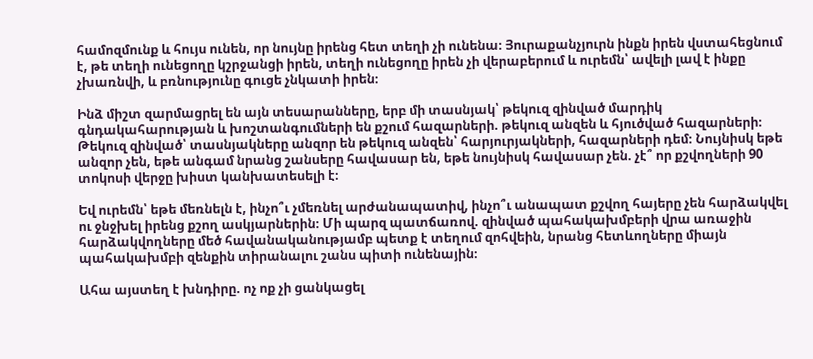համոզմունք և հույս ունեն, որ նույնը իրենց հետ տեղի չի ունենա։ Յուրաքանչյուրն ինքն իրեն վստահեցնում է, թե տեղի ունեցողը կշրջանցի իրեն, տեղի ունեցողը իրեն չի վերաբերում և ուրեմն՝ ավելի լավ է ինքը չխառնվի, և բռնությունը գուցե չնկատի իրեն։

Ինձ միշտ զարմացրել են այն տեսարանները, երբ մի տասնյակ՝ թեկուզ զինված մարդիկ գնդակահարության և խոշտանգումների են քշում հազարների. թեկուզ անզեն և հյուծված հազարների։ Թեկուզ զինված՝ տասնյակները անզոր են թեկուզ անզեն՝ հարյուրյակների, հազարների դեմ։ Նույնիսկ եթե անզոր չեն, եթե անգամ նրանց շանսերը հավասար են, եթե նույնիսկ հավասար չեն. չէ՞ որ քշվողների 90 տոկոսի վերջը խիստ կանխատեսելի է։

Եվ ուրեմն՝ եթե մեռնելն է, ինչո՞ւ չմեռնել արժանապատիվ, ինչո՞ւ անապատ քշվող հայերը չեն հարձակվել ու ջնջխել իրենց քշող ասկյարներին։ Մի պարզ պատճառով. զինված պահակախմբերի վրա առաջին հարձակվողները մեծ հավանականությամբ պետք է տեղում զոհվեին, նրանց հետևողները միայն պահակախմբի զենքին տիրանալու շանս պիտի ունենային։

Ահա այստեղ է խնդիրը. ոչ ոք չի ցանկացել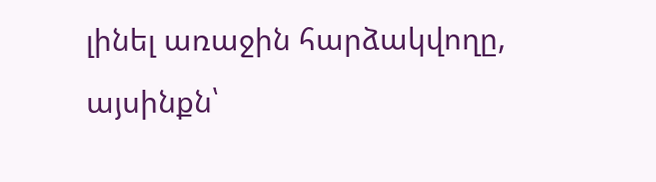լինել առաջին հարձակվողը, այսինքն՝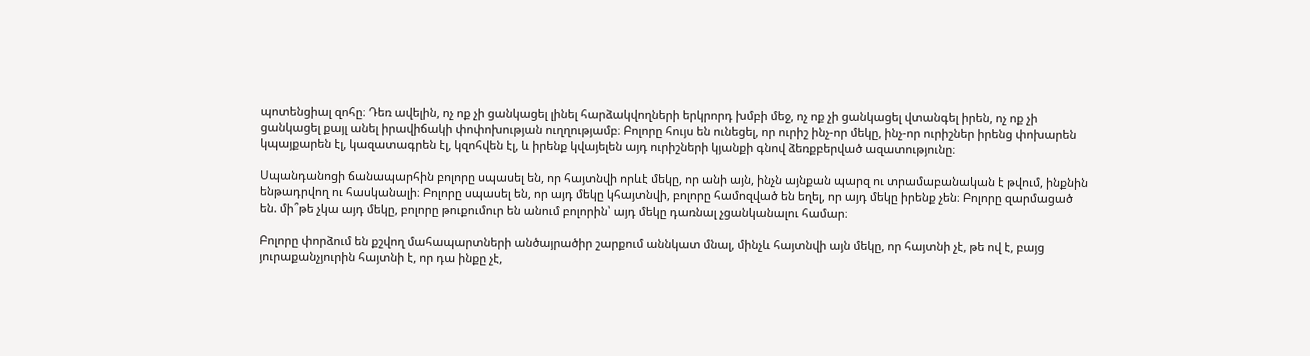պոտենցիալ զոհը։ Դեռ ավելին, ոչ ոք չի ցանկացել լինել հարձակվողների երկրորդ խմբի մեջ, ոչ ոք չի ցանկացել վտանգել իրեն, ոչ ոք չի ցանկացել քայլ անել իրավիճակի փոփոխության ուղղությամբ։ Բոլորը հույս են ունեցել, որ ուրիշ ինչ-որ մեկը, ինչ-որ ուրիշներ իրենց փոխարեն կպայքարեն էլ, կազատագրեն էլ, կզոհվեն էլ, և իրենք կվայելեն այդ ուրիշների կյանքի գնով ձեռքբերված ազատությունը։

Սպանդանոցի ճանապարհին բոլորը սպասել են, որ հայտնվի որևէ մեկը, որ անի այն, ինչն այնքան պարզ ու տրամաբանական է թվում, ինքնին ենթադրվող ու հասկանալի։ Բոլորը սպասել են, որ այդ մեկը կհայտնվի, բոլորը համոզված են եղել, որ այդ մեկը իրենք չեն։ Բոլորը զարմացած են. մի՞թե չկա այդ մեկը, բոլորը թուքումուր են անում բոլորին՝ այդ մեկը դառնալ չցանկանալու համար։

Բոլորը փորձում են քշվող մահապարտների անծայրածիր շարքում աննկատ մնալ, մինչև հայտնվի այն մեկը, որ հայտնի չէ, թե ով է, բայց յուրաքանչյուրին հայտնի է, որ դա ինքը չէ,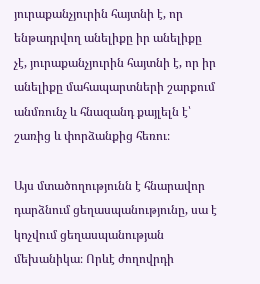յուրաքանչյուրին հայտնի է, որ ենթադրվող անելիքը իր անելիքը չէ, յուրաքանչյուրին հայտնի է, որ իր անելիքը մահապարտների շարքում անմռունչ և հնազանդ քայլելն է՝ շառից և փորձանքից հեռու։

Այս մտածողությունն է հնարավոր դարձնում ցեղասպանությունը, սա է կոչվում ցեղասպանության մեխանիկա։ Որևէ ժողովրդի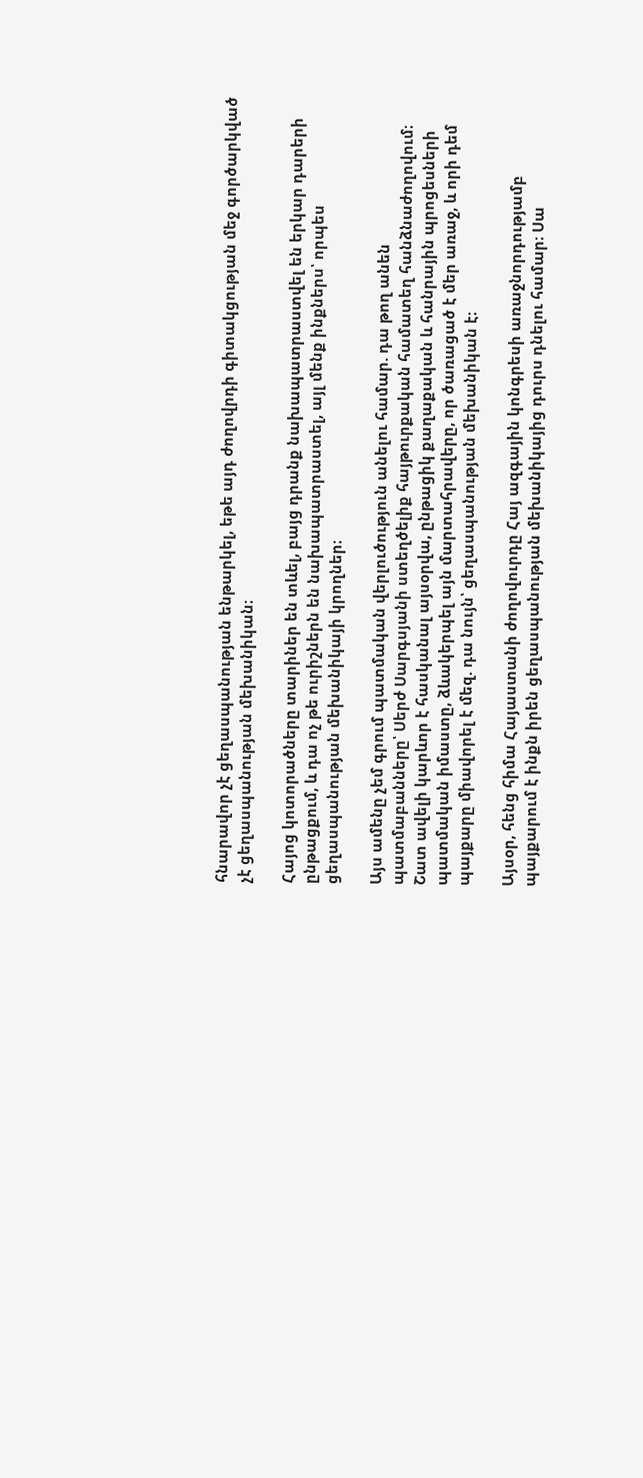հնարավոր չէ ցեղասպանության ենթարկել, եթե այդ ժողովրդի գիտակցության մեջ գործարկված չէ ցեղասպանության մեխանիկան։

Հայոց կոտորածները տարիներ են տևել, բայց դրանք նախապատրաստվել են երկար դարերի ընթացքում, և դա ոչ թե ուրիշներն են նախապատրաստել, այլ մենք ինքներս՝ որպես ցեղասպանության մեխանիկայի կրողներ։

Այս ամենը չեմ գրում պատմական վերլուծություն անելու համար. դա թող անեն պատմաբանները՝ Սերժ Սարգսյանի ստեղծելիք հայթուրքական համատեղ հանձնաժողովում։ Շատ ավելի կարևոր է հասկանալ այսօրվա, ընթացիկ քաղաքական և հանրային պրոցեսների պատմական իմաստը, ձևակերպել այն մարտահրավերը, որ ծառացած է մեր առաջ, և որի դեմ պայքարը միավորել է մեզ. դա նույն՝ ցեղասպանության մեխանիկան է։

Այսօր, հենց հիմա Հայաստանի ժողովուրդը Հայ ազգային կոնգրեսի առաջնորդությամբ պայքարում է ինքն իրեն ցեղասպանության մեխանիկայից դուրս դնելու համար։ Սա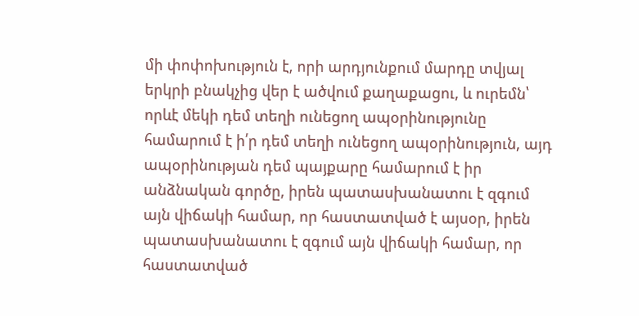մի փոփոխություն է, որի արդյունքում մարդը տվյալ երկրի բնակչից վեր է ածվում քաղաքացու, և ուրեմն՝ որևէ մեկի դեմ տեղի ունեցող ապօրինությունը համարում է ի՛ր դեմ տեղի ունեցող ապօրինություն, այդ ապօրինության դեմ պայքարը համարում է իր անձնական գործը, իրեն պատասխանատու է զգում այն վիճակի համար, որ հաստատված է այսօր, իրեն պատասխանատու է զգում այն վիճակի համար, որ հաստատված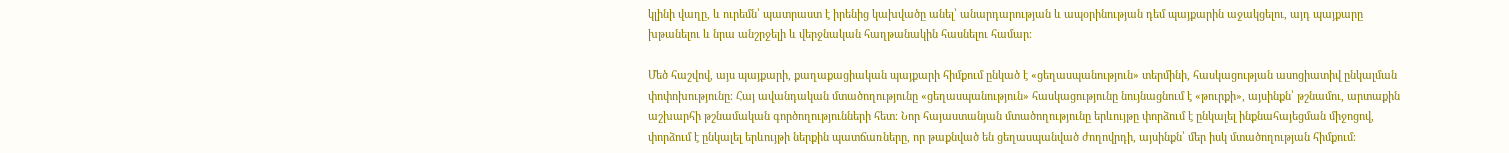կլինի վաղը, և ուրեմն՝ պատրաստ է իրենից կախվածը անել՝ անարդարության և ապօրինության դեմ պայքարին աջակցելու, այդ պայքարը խթանելու և նրա անշրջելի և վերջնական հաղթանակին հասնելու համար։

Մեծ հաշվով, այս պայքարի, քաղաքացիական պայքարի հիմքում ընկած է «ցեղասպանություն» տերմինի, հասկացության ասոցիատիվ ընկալման փոփոխությունը։ Հայ ավանդական մտածողությունը «ցեղասպանություն» հասկացությունը նույնացնում է «թուրքի», այսինքն՝ թշնամու, արտաքին աշխարհի թշնամական գործողությունների հետ։ Նոր հայաստանյան մտածողությունը երևույթը փորձում է ընկալել ինքնահայեցման միջոցով, փորձում է ընկալել երևույթի ներքին պատճառները, որ թաքնված են ցեղասպանված ժողովրդի, այսինքն՝ մեր իսկ մտածողության հիմքում։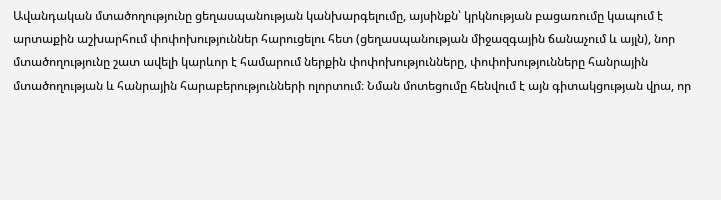Ավանդական մտածողությունը ցեղասպանության կանխարգելումը, այսինքն՝ կրկնության բացառումը կապում է արտաքին աշխարհում փոփոխություններ հարուցելու հետ (ցեղասպանության միջազգային ճանաչում և այլն), նոր մտածողությունը շատ ավելի կարևոր է համարում ներքին փոփոխությունները, փոփոխությունները հանրային մտածողության և հանրային հարաբերությունների ոլորտում։ Նման մոտեցումը հենվում է այն գիտակցության վրա, որ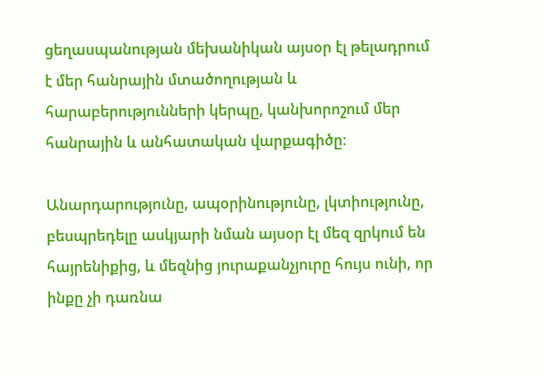ցեղասպանության մեխանիկան այսօր էլ թելադրում է մեր հանրային մտածողության և հարաբերությունների կերպը, կանխորոշում մեր հանրային և անհատական վարքագիծը։

Անարդարությունը, ապօրինությունը, լկտիությունը, բեսպրեդելը ասկյարի նման այսօր էլ մեզ զրկում են հայրենիքից, և մեզնից յուրաքանչյուրը հույս ունի, որ ինքը չի դառնա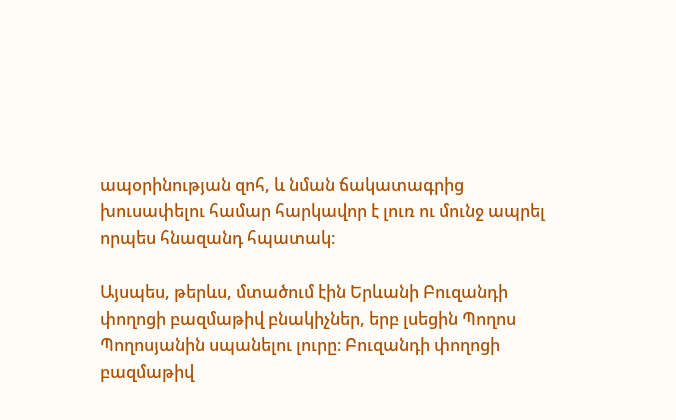ապօրինության զոհ, և նման ճակատագրից խուսափելու համար հարկավոր է լուռ ու մունջ ապրել որպես հնազանդ հպատակ։

Այսպես, թերևս, մտածում էին Երևանի Բուզանդի փողոցի բազմաթիվ բնակիչներ, երբ լսեցին Պողոս Պողոսյանին սպանելու լուրը։ Բուզանդի փողոցի բազմաթիվ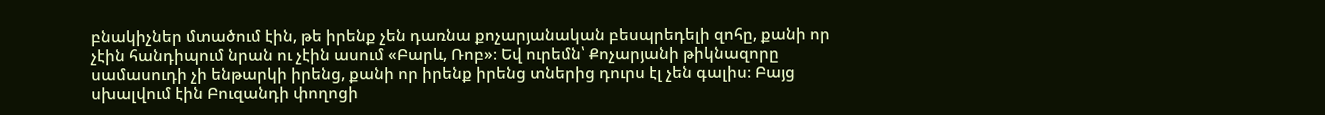բնակիչներ մտածում էին, թե իրենք չեն դառնա քոչարյանական բեսպրեդելի զոհը, քանի որ չէին հանդիպում նրան ու չէին ասում «Բարև, Ռոբ»։ Եվ ուրեմն՝ Քոչարյանի թիկնազորը սամասուդի չի ենթարկի իրենց, քանի որ իրենք իրենց տներից դուրս էլ չեն գալիս։ Բայց սխալվում էին Բուզանդի փողոցի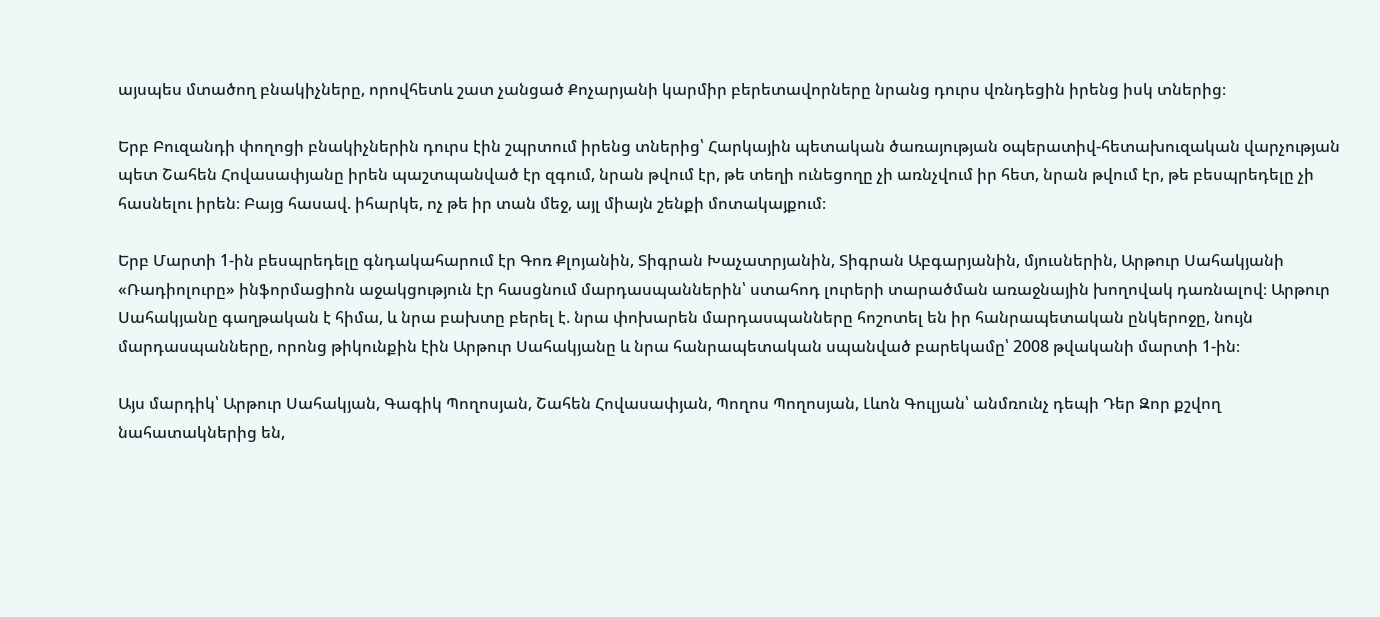այսպես մտածող բնակիչները, որովհետև շատ չանցած Քոչարյանի կարմիր բերետավորները նրանց դուրս վռնդեցին իրենց իսկ տներից։

Երբ Բուզանդի փողոցի բնակիչներին դուրս էին շպրտում իրենց տներից՝ Հարկային պետական ծառայության օպերատիվ-հետախուզական վարչության պետ Շահեն Հովասափյանը իրեն պաշտպանված էր զգում, նրան թվում էր, թե տեղի ունեցողը չի առնչվում իր հետ, նրան թվում էր, թե բեսպրեդելը չի հասնելու իրեն։ Բայց հասավ. իհարկե, ոչ թե իր տան մեջ, այլ միայն շենքի մոտակայքում։

Երբ Մարտի 1-ին բեսպրեդելը գնդակահարում էր Գոռ Քլոյանին, Տիգրան Խաչատրյանին, Տիգրան Աբգարյանին, մյուսներին, Արթուր Սահակյանի «Ռադիոլուրը» ինֆորմացիոն աջակցություն էր հասցնում մարդասպաններին՝ ստահոդ լուրերի տարածման առաջնային խողովակ դառնալով։ Արթուր Սահակյանը գաղթական է հիմա, և նրա բախտը բերել է. նրա փոխարեն մարդասպանները հոշոտել են իր հանրապետական ընկերոջը, նույն մարդասպանները, որոնց թիկունքին էին Արթուր Սահակյանը և նրա հանրապետական սպանված բարեկամը՝ 2008 թվականի մարտի 1-ին։

Այս մարդիկ՝ Արթուր Սահակյան, Գագիկ Պողոսյան, Շահեն Հովասափյան, Պողոս Պողոսյան, Լևոն Գուլյան՝ անմռունչ դեպի Դեր Զոր քշվող նահատակներից են,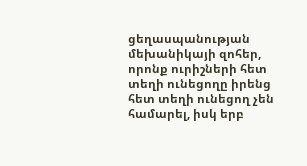ցեղասպանության մեխանիկայի զոհեր, որոնք ուրիշների հետ տեղի ունեցողը իրենց հետ տեղի ունեցող չեն համարել, իսկ երբ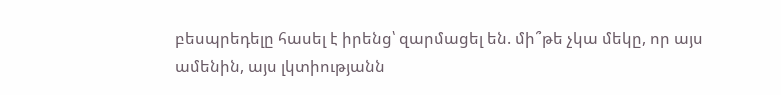բեսպրեդելը հասել է իրենց՝ զարմացել են. մի՞թե չկա մեկը, որ այս ամենին, այս լկտիությանն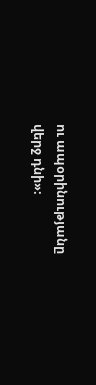ու ապօրինությանը վերջ դնի»։